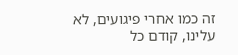זה כמו אחרי פיגועים, לא עלינו, קודם כל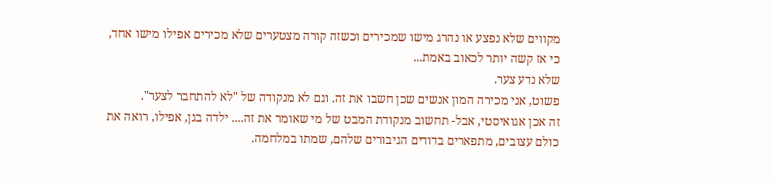מקווים שלא נפצע או נהרג מישו שמכירים וכשזה קורה מצטערים שלא מכירים אפילו מישו אחד, כי אז קשה יותר לכאוב באמת...
שלא נדע צער.
פשוט, אני מכירה המון אנשים שכן חשבו את זה. וגם לא מנקודה של "לא להתחבר לצער".
זה אכן אגואיסטי, אבל- תחשוב מנקודת המבט של מי שאומר את זה.... ילדה בגן, אפילו, רואה את כולם עצובים, מתפארים בדודים הגיבורים שלהם, שמתו במלחמה.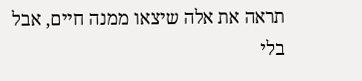תראה את אלה שיצאו ממנה חיים, אבל בלי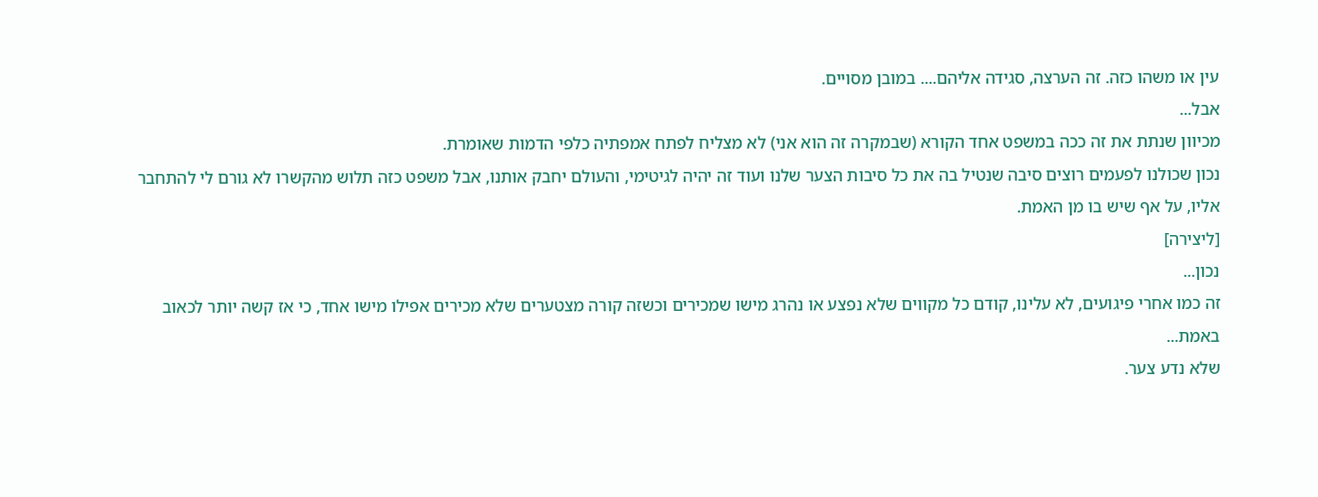עין או משהו כזה. זה הערצה, סגידה אליהם.... במובן מסויים.
אבל...
מכיוון שנתת את זה ככה במשפט אחד הקורא (שבמקרה זה הוא אני) לא מצליח לפתח אמפתיה כלפי הדמות שאומרת.
נכון שכולנו לפעמים רוצים סיבה שנטיל בה את כל סיבות הצער שלנו ועוד זה יהיה לגיטימי, והעולם יחבק אותנו, אבל משפט כזה תלוש מהקשרו לא גורם לי להתחבר אליו, על אף שיש בו מן האמת.
[ליצירה]
נכון...
זה כמו אחרי פיגועים, לא עלינו, קודם כל מקווים שלא נפצע או נהרג מישו שמכירים וכשזה קורה מצטערים שלא מכירים אפילו מישו אחד, כי אז קשה יותר לכאוב באמת...
שלא נדע צער.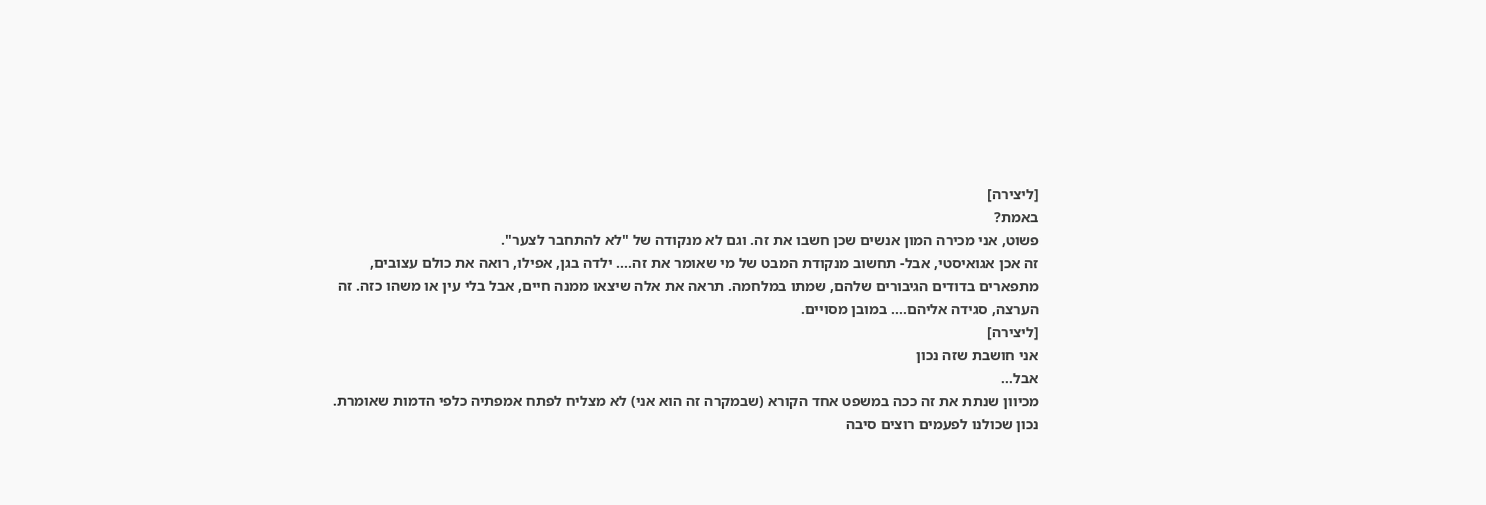[ליצירה]
באמת?
פשוט, אני מכירה המון אנשים שכן חשבו את זה. וגם לא מנקודה של "לא להתחבר לצער".
זה אכן אגואיסטי, אבל- תחשוב מנקודת המבט של מי שאומר את זה.... ילדה בגן, אפילו, רואה את כולם עצובים, מתפארים בדודים הגיבורים שלהם, שמתו במלחמה. תראה את אלה שיצאו ממנה חיים, אבל בלי עין או משהו כזה. זה הערצה, סגידה אליהם.... במובן מסויים.
[ליצירה]
אני חושבת שזה נכון
אבל...
מכיוון שנתת את זה ככה במשפט אחד הקורא (שבמקרה זה הוא אני) לא מצליח לפתח אמפתיה כלפי הדמות שאומרת.
נכון שכולנו לפעמים רוצים סיבה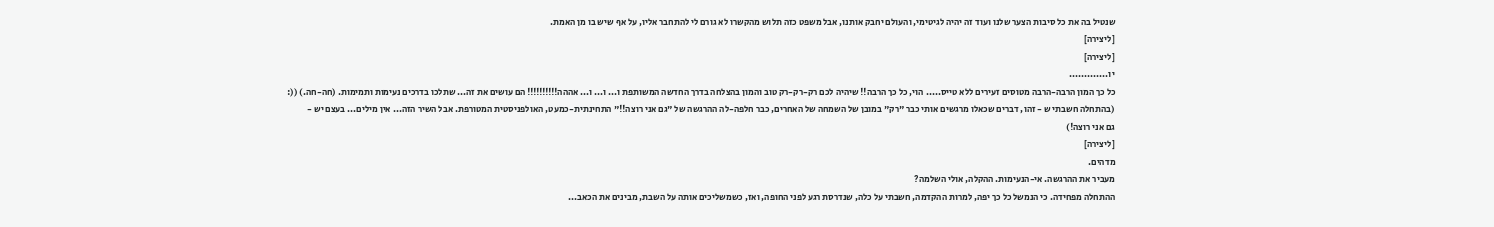שנטיל בה את כל סיבות הצער שלנו ועוד זה יהיה לגיטימי, והעולם יחבק אותנו, אבל משפט כזה תלוש מהקשרו לא גורם לי להתחבר אליו, על אף שיש בו מן האמת.
[ליצירה]
[ליצירה]
יו.............
כל כך המון הרבה-הרבה מטוסים זעירים ללא טייס..... הוי, כל כך הרבה!! שיהיה לכם רק-רק-רק טוב והמון בהצלחה בדרך החדשה המשותפת ו... ו... ו... אההה!!!!!!!!!! הם עושים את זה... שתלכו בדרכים נעימות ותמימות. (חה-חה.) ((:
(בהתחלה חשבתי ש - זהו, דברים שכאלו מרגשים אותי כבר "רק" במובן של השמחה של האחרים, כבר חלפה-לה ההרגשה של "גם אני רוצה!!" התחינתית-כמעט, האולפניסטית המטורפת. אבל השיר הזה... אין מילים... בעצם יש -
גם אני רוצה!)
[ליצירה]
מדהים.
מעביר את ההרגשה. אי-הנעימות. ההקלה, אולי השלמה?
ההתחלה מפחידה. כי הנמשל כל כך יפה, למרות ההקדמה, חשבתי על כלה, שנדרסת רגע לפני החופה, ואז, כשמשליכים אותה על השבת, מבינים את הכאב...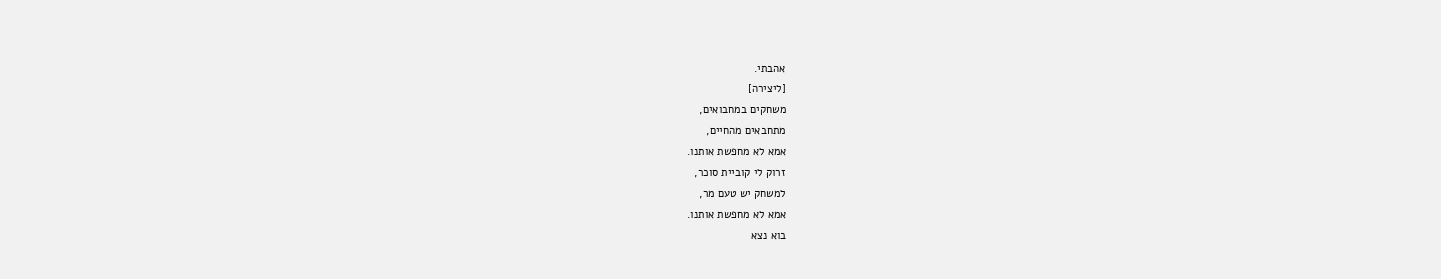אהבתי.
[ליצירה]
משחקים במחבואים,
מתחבאים מהחיים,
אמא לא מחפשת אותנו.
זרוק לי קוביית סוכר,
למשחק יש טעם מר,
אמא לא מחפשת אותנו.
בוא נצא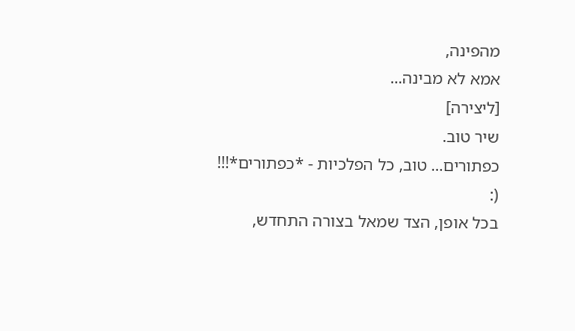מהפינה,
אמא לא מבינה...
[ליצירה]
שיר טוב.
כפתורים... טוב, כל הפלכיות - *כפתורים*!!!
(:
בכל אופן, הצד שמאל בצורה התחדש,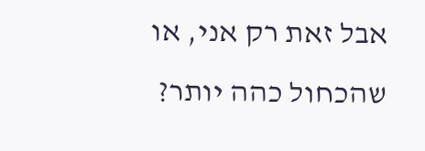אבל זאת רק אני, או שהכחול כהה יותר?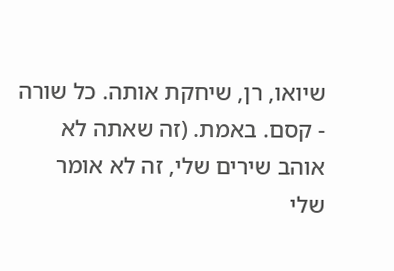שיואו, רן, שיחקת אותה. כל שורה - קסם. באמת. (זה שאתה לא אוהב שירים שלי, זה לא אומר שלי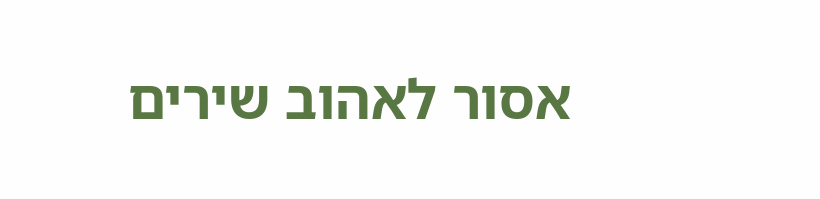אסור לאהוב שירים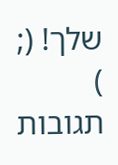שלך! (; )
תגובות